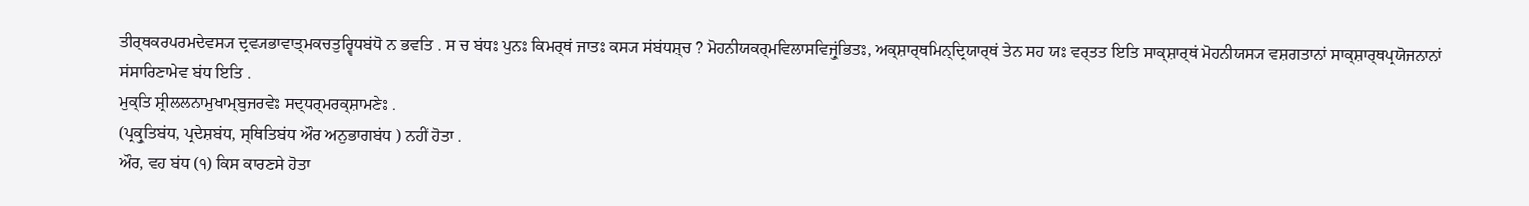ਤੀਰ੍ਥਕਰਪਰਮਦੇਵਸ੍ਯ ਦ੍ਰਵ੍ਯਭਾਵਾਤ੍ਮਕਚਤੁਰ੍ਵਿਧਬਂਧੋ ਨ ਭਵਤਿ . ਸ ਚ ਬਂਧਃ ਪੁਨਃ ਕਿਮਰ੍ਥਂ ਜਾਤਃ ਕਸ੍ਯ ਸਂਬਂਧਸ਼੍ਚ ? ਮੋਹਨੀਯਕਰ੍ਮਵਿਲਾਸਵਿਜ੍ਰੁਂਭਿਤਃ, ਅਕ੍ਸ਼ਾਰ੍ਥਮਿਨ੍ਦ੍ਰਿਯਾਰ੍ਥਂ ਤੇਨ ਸਹ ਯਃ ਵਰ੍ਤਤ ਇਤਿ ਸਾਕ੍ਸ਼ਾਰ੍ਥਂ ਮੋਹਨੀਯਸ੍ਯ ਵਸ਼ਗਤਾਨਾਂ ਸਾਕ੍ਸ਼ਾਰ੍ਥਪ੍ਰਯੋਜਨਾਨਾਂ ਸਂਸਾਰਿਣਾਮੇਵ ਬਂਧ ਇਤਿ .
ਮੁਕ੍ਤਿ ਸ਼੍ਰੀਲਲਨਾਮੁਖਾਮ੍ਬੁਜਰਵੇਃ ਸਦ੍ਧਰ੍ਮਰਕ੍ਸ਼ਾਮਣੇਃ .
(ਪ੍ਰਕ੍ਰੁਤਿਬਂਧ, ਪ੍ਰਦੇਸ਼ਬਂਧ, ਸ੍ਥਿਤਿਬਂਧ ਔਰ ਅਨੁਭਾਗਬਂਧ ) ਨਹੀਂ ਹੋਤਾ .
ਔਰ, ਵਹ ਬਂਧ (੧) ਕਿਸ ਕਾਰਣਸੇ ਹੋਤਾ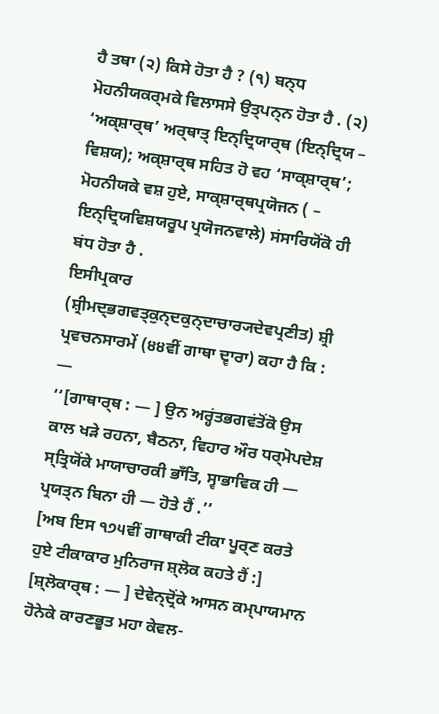ਹੈ ਤਥਾ (੨) ਕਿਸੇ ਹੋਤਾ ਹੈ ? (੧) ਬਨ੍ਧ ਮੋਹਨੀਯਕਰ੍ਮਕੇ ਵਿਲਾਸਸੇ ਉਤ੍ਪਨ੍ਨ ਹੋਤਾ ਹੈ . (੨) ‘ਅਕ੍ਸ਼ਾਰ੍ਥ’ ਅਰ੍ਥਾਤ੍ ਇਨ੍ਦ੍ਰਿਯਾਰ੍ਥ (ਇਨ੍ਦ੍ਰਿਯ – ਵਿਸ਼ਯ); ਅਕ੍ਸ਼ਾਰ੍ਥ ਸਹਿਤ ਹੋ ਵਹ ‘ਸਾਕ੍ਸ਼ਾਰ੍ਥ’; ਮੋਹਨੀਯਕੇ ਵਸ਼ ਹੁਏ, ਸਾਕ੍ਸ਼ਾਰ੍ਥਪ੍ਰਯੋਜਨ ( – ਇਨ੍ਦ੍ਰਿਯਵਿਸ਼ਯਰੂਪ ਪ੍ਰਯੋਜਨਵਾਲੇ) ਸਂਸਾਰਿਯੋਂਕੋ ਹੀ ਬਂਧ ਹੋਤਾ ਹੈ .
ਇਸੀਪ੍ਰਕਾਰ (ਸ਼੍ਰੀਮਦ੍ਭਗਵਤ੍ਕੁਨ੍ਦਕੁਨ੍ਦਾਚਾਰ੍ਯਦੇਵਪ੍ਰਣੀਤ) ਸ਼੍ਰੀ ਪ੍ਰਵਚਨਸਾਰਮੇਂ (੪੪ਵੀਂ ਗਾਥਾ ਦ੍ਵਾਰਾ) ਕਹਾ ਹੈ ਕਿ : —
‘‘[ਗਾਥਾਰ੍ਥ : — ] ਉਨ ਅਰ੍ਹਂਤਭਗਵਂਤੋਂਕੋ ਉਸ ਕਾਲ ਖੜੇ ਰਹਨਾ, ਬੈਠਨਾ, ਵਿਹਾਰ ਔਰ ਧਰ੍ਮੋਪਦੇਸ਼ ਸ੍ਤ੍ਰਿਯੋਂਕੇ ਮਾਯਾਚਾਰਕੀ ਭਾਁਤਿ, ਸ੍ਵਾਭਾਵਿਕ ਹੀ — ਪ੍ਰਯਤ੍ਨ ਬਿਨਾ ਹੀ — ਹੋਤੇ ਹੈਂ .’’
[ਅਬ ਇਸ ੧੭੫ਵੀਂ ਗਾਥਾਕੀ ਟੀਕਾ ਪੂਰ੍ਣ ਕਰਤੇ ਹੁਏ ਟੀਕਾਕਾਰ ਮੁਨਿਰਾਜ ਸ਼੍ਲੋਕ ਕਹਤੇ ਹੈਂ :]
[ਸ਼੍ਲੋਕਾਰ੍ਥ : — ] ਦੇਵੇਨ੍ਦ੍ਰੋਂਕੇ ਆਸਨ ਕਮ੍ਪਾਯਮਾਨ ਹੋਨੇਕੇ ਕਾਰਣਭੂਤ ਮਹਾ ਕੇਵਲ-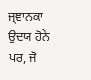ਜ੍ਞਾਨਕਾ ਉਦਯ ਹੋਨੇ ਪਰ, ਜੋ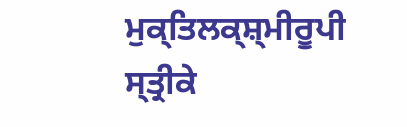ਮੁਕ੍ਤਿਲਕ੍ਸ਼੍ਮੀਰੂਪੀ ਸ੍ਤ੍ਰੀਕੇ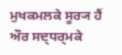ਮੁਖਕਮਲਕੇ ਸੂਰ੍ਯ ਹੈਂ ਔਰ ਸਦ੍ਧਰ੍ਮਕੇ